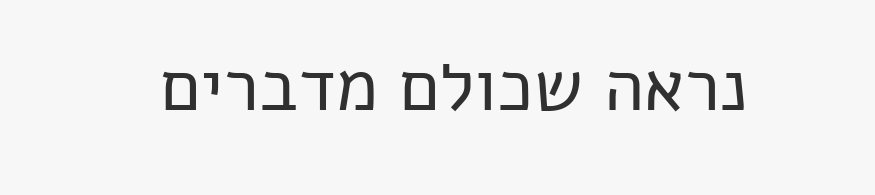נראה שכולם מדברים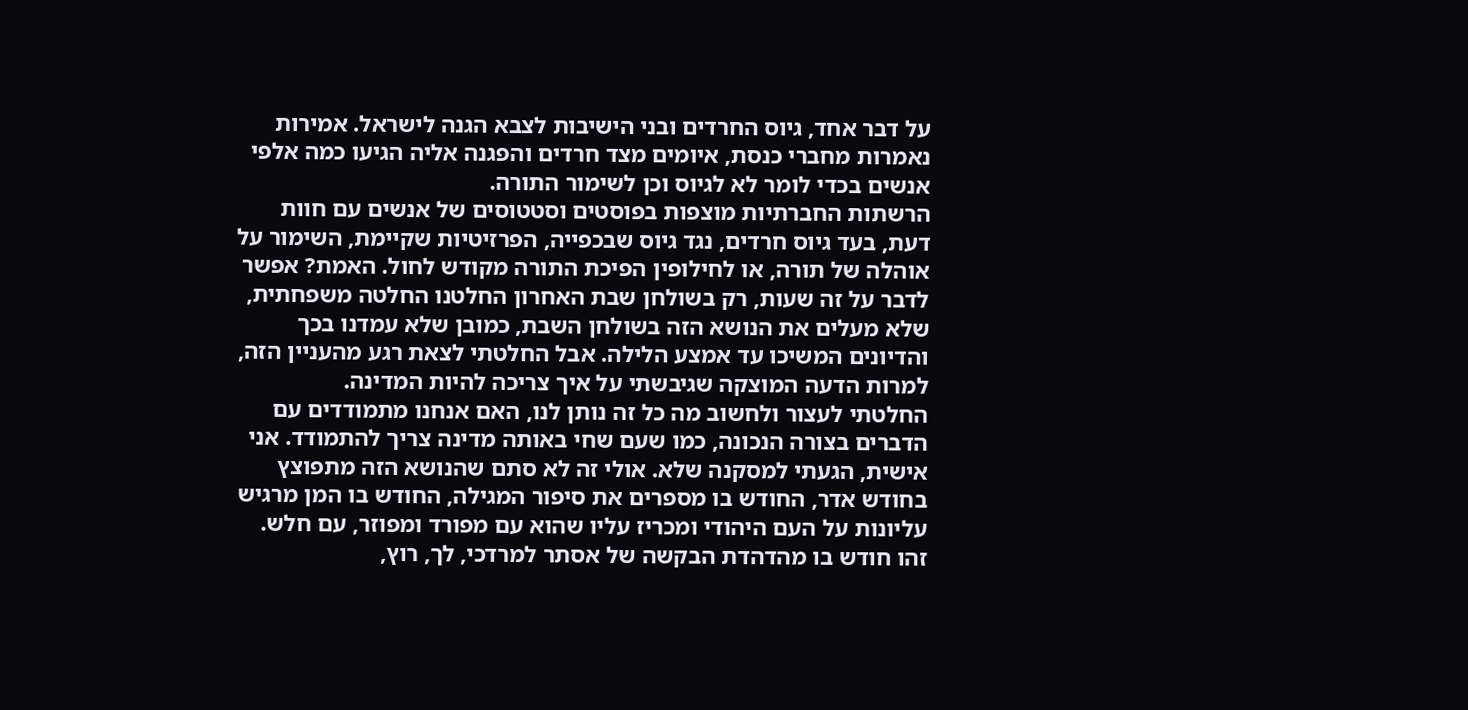על דבר אחד, גיוס החרדים ובני הישיבות לצבא הגנה לישראל. אמירות נאמרות מחברי כנסת, איומים מצד חרדים והפגנה אליה הגיעו כמה אלפי אנשים בכדי לומר לא לגיוס וכן לשימור התורה.
הרשתות החברתיות מוצפות בפוסטים וסטטוסים של אנשים עם חוות דעת, בעד גיוס חרדים, נגד גיוס שבכפייה, הפרזיטיות שקיימת, השימור על אוהלה של תורה, או לחילופין הפיכת התורה מקודש לחול. האמת? אפשר לדבר על זה שעות, רק בשולחן שבת האחרון החלטנו החלטה משפחתית, שלא מעלים את הנושא הזה בשולחן השבת, כמובן שלא עמדנו בכך והדיונים המשיכו עד אמצע הלילה. אבל החלטתי לצאת רגע מהעניין הזה, למרות הדעה המוצקה שגיבשתי על איך צריכה להיות המדינה.
החלטתי לעצור ולחשוב מה כל זה נותן לנו, האם אנחנו מתמודדים עם הדברים בצורה הנכונה, כמו שעם שחי באותה מדינה צריך להתמודד. אני אישית, הגעתי למסקנה שלא. אולי זה לא סתם שהנושא הזה מתפוצץ בחודש אדר, החודש בו מספרים את סיפור המגילה, החודש בו המן מרגיש עליונות על העם היהודי ומכריז עליו שהוא עם מפורד ומפוזר, עם חלש.
זהו חודש בו מהדהדת הבקשה של אסתר למרדכי, לך, רוץ,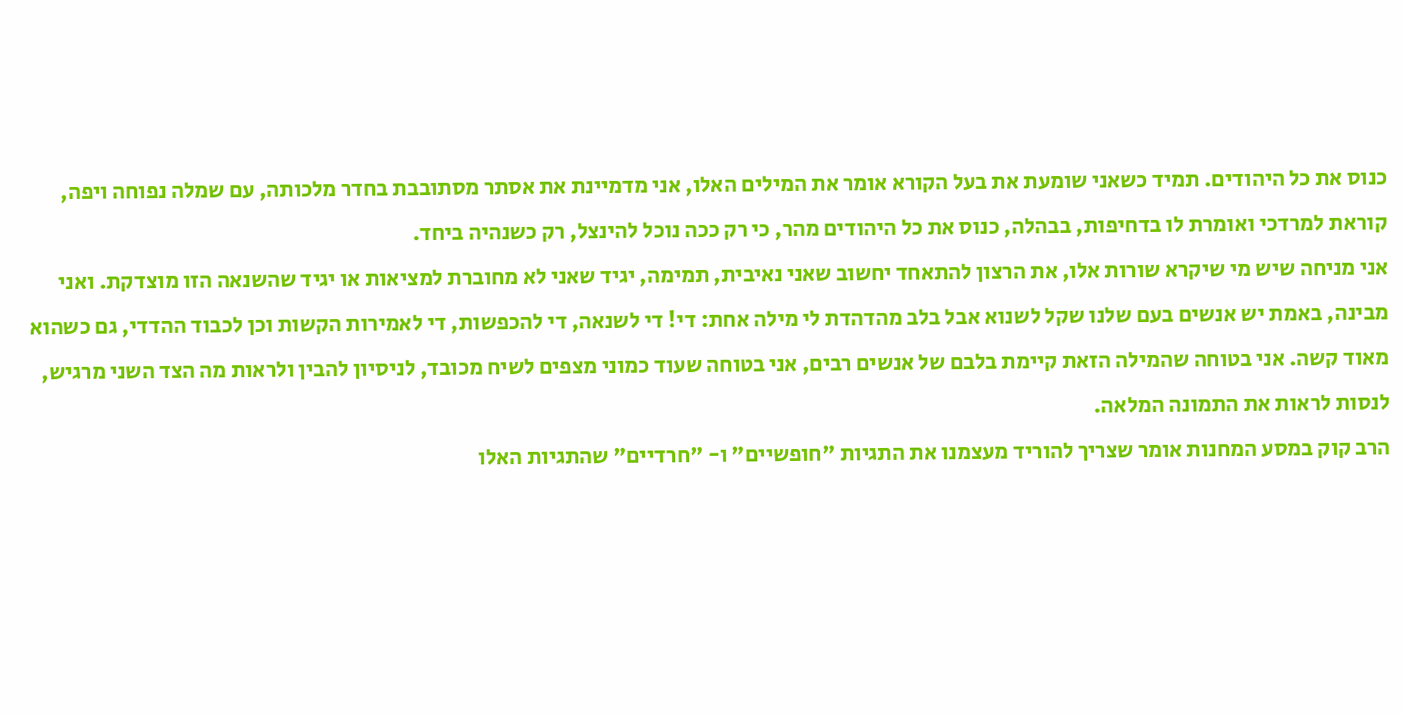כנוס את כל היהודים. תמיד כשאני שומעת את בעל הקורא אומר את המילים האלו, אני מדמיינת את אסתר מסתובבת בחדר מלכותה, עם שמלה נפוחה ויפה, קוראת למרדכי ואומרת לו בדחיפות, בבהלה, כנוס את כל היהודים מהר, כי רק ככה נוכל להינצל, רק כשנהיה ביחד.
אני מניחה שיש מי שיקרא שורות אלו, את הרצון להתאחד יחשוב שאני נאיבית, תמימה, יגיד שאני לא מחוברת למציאות או יגיד שהשנאה הזו מוצדקת. ואני מבינה, באמת יש אנשים בעם שלנו שקל לשנוא אבל בלב מהדהדת לי מילה אחת: די! די לשנאה, די להכפשות, די לאמירות הקשות וכן לכבוד ההדדי, גם כשהוא מאוד קשה. אני בטוחה שהמילה הזאת קיימת בלבם של אנשים רבים, אני בטוחה שעוד כמוני מצפים לשיח מכובד, לניסיון להבין ולראות מה הצד השני מרגיש, לנסות לראות את התמונה המלאה.
הרב קוק במסע המחנות אומר שצריך להוריד מעצמנו את התגיות "חופשיים" ו- "חרדיים" שהתגיות האלו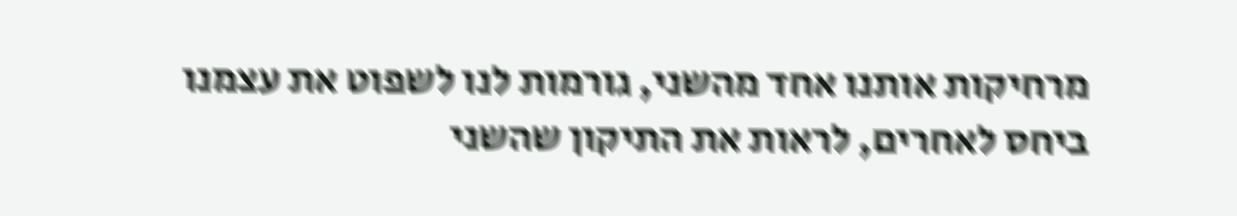מרחיקות אותנו אחד מהשני, גורמות לנו לשפוט את עצמנו ביחס לאחרים, לראות את התיקון שהשני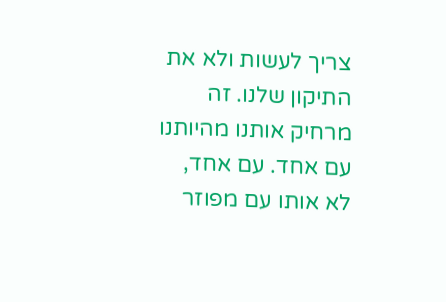צריך לעשות ולא את התיקון שלנו. זה מרחיק אותנו מהיותנו עם אחד. עם אחד, לא אותו עם מפוזר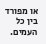או מפורד בין כל העמים.